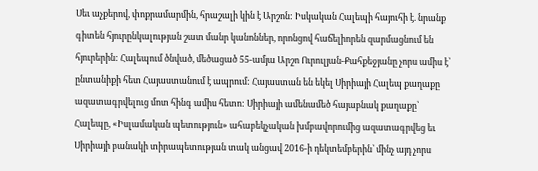Սեւ աչքերով, փոքրամարմին, հրաշալի կին է Արշոն: Իսկական Հալեպի հայուհի է. նրանք գիտեն հյուրընկալության շատ մանր կանոններ, որոնցով հաճելիորեն զարմացնում են հյուրերին: Հալեպում ծնված, մեծացած 55-ամյա Արշո Ուրուլյան-Քահքեջյանը չորս ամիս է՝ ընտանիքի հետ Հայաստանում է ապրում: Հայաստան են եկել Սիրիայի Հալեպ քաղաքը ազատագրվելուց մոտ հինգ ամիս հետո: Սիրիայի ամենամեծ հայաբնակ քաղաքը՝ Հալեպը, «Իսլամական պետություն» ահաբեկչական խմբավորումից ազատագրվեց եւ Սիրիայի բանակի տիրապետության տակ անցավ 2016-ի դեկտեմբերին՝ մինչ այդ չորս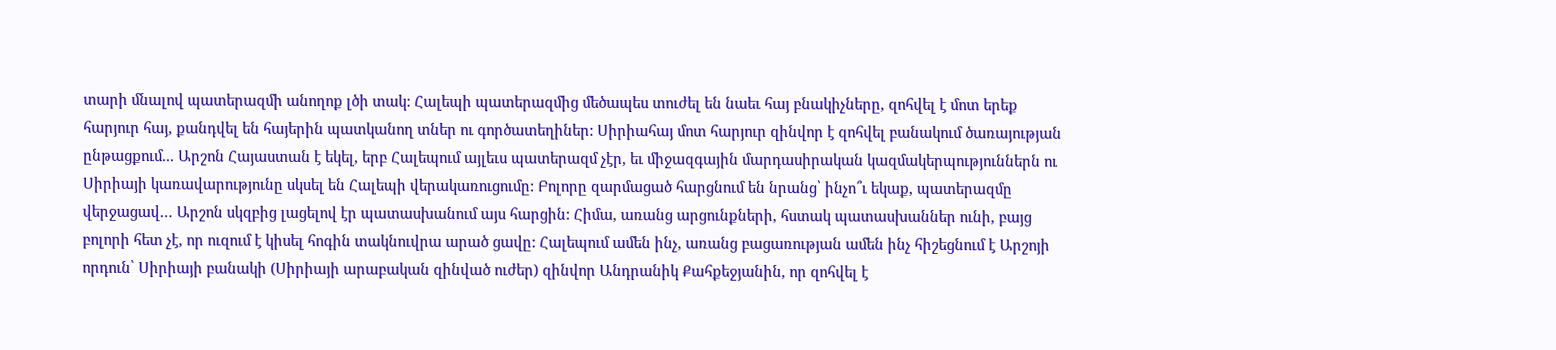տարի մնալով պատերազմի անողոք լծի տակ: Հալեպի պատերազմից մեծապես տուժել են նաեւ հայ բնակիչները, զոհվել է մոտ երեք հարյուր հայ, քանդվել են հայերին պատկանող տներ ու գործատեղիներ: Սիրիահայ մոտ հարյուր զինվոր է զոհվել բանակում ծառայության ընթացքում... Արշոն Հայաստան է եկել, երբ Հալեպում այլեւս պատերազմ չէր, եւ միջազգային մարդասիրական կազմակերպություններն ու Սիրիայի կառավարությունը սկսել են Հալեպի վերակառուցումը: Բոլորը զարմացած հարցնում են նրանց՝ ինչո՞ւ եկաք, պատերազմը վերջացավ… Արշոն սկզբից լացելով էր պատասխանում այս հարցին: Հիմա, առանց արցունքների, հստակ պատասխաններ ունի, բայց բոլորի հետ չէ, որ ուզում է կիսել հոգին տակնուվրա արած ցավը: Հալեպում ամեն ինչ, առանց բացառության ամեն ինչ հիշեցնում է Արշոյի որդուն՝ Սիրիայի բանակի (Սիրիայի արաբական զինված ուժեր) զինվոր Անդրանիկ Քահքեջյանին, որ զոհվել է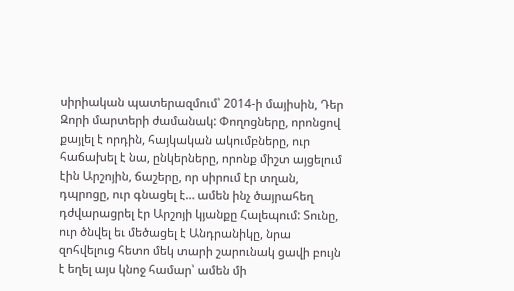սիրիական պատերազմում՝ 2014-ի մայիսին, Դեր Զորի մարտերի ժամանակ: Փողոցները, որոնցով քայլել է որդին, հայկական ակումբները, ուր հաճախել է նա, ընկերները, որոնք միշտ այցելում էին Արշոյին, ճաշերը, որ սիրում էր տղան, դպրոցը, ուր գնացել է… ամեն ինչ ծայրահեղ դժվարացրել էր Արշոյի կյանքը Հալեպում: Տունը, ուր ծնվել եւ մեծացել է Անդրանիկը, նրա զոհվելուց հետո մեկ տարի շարունակ ցավի բույն է եղել այս կնոջ համար՝ ամեն մի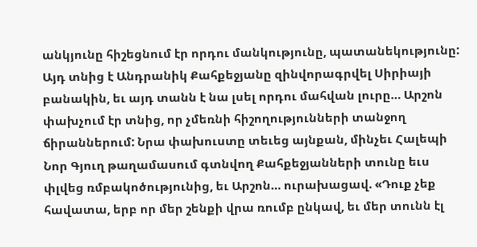անկյունը հիշեցնում էր որդու մանկությունը, պատանեկությունը: Այդ տնից է Անդրանիկ Քահքեջյանը զինվորագրվել Սիրիայի բանակին, եւ այդ տանն է նա լսել որդու մահվան լուրը… Արշոն փախչում էր տնից, որ չմեռնի հիշողությունների տանջող ճիրաններում: Նրա փախուստը տեւեց այնքան, մինչեւ Հալեպի Նոր Գյուղ թաղամասում գտնվող Քահքեջյանների տունը եւս փլվեց ռմբակոծությունից, եւ Արշոն… ուրախացավ. «Դուք չեք հավատա, երբ որ մեր շենքի վրա ռումբ ընկավ, եւ մեր տունն էլ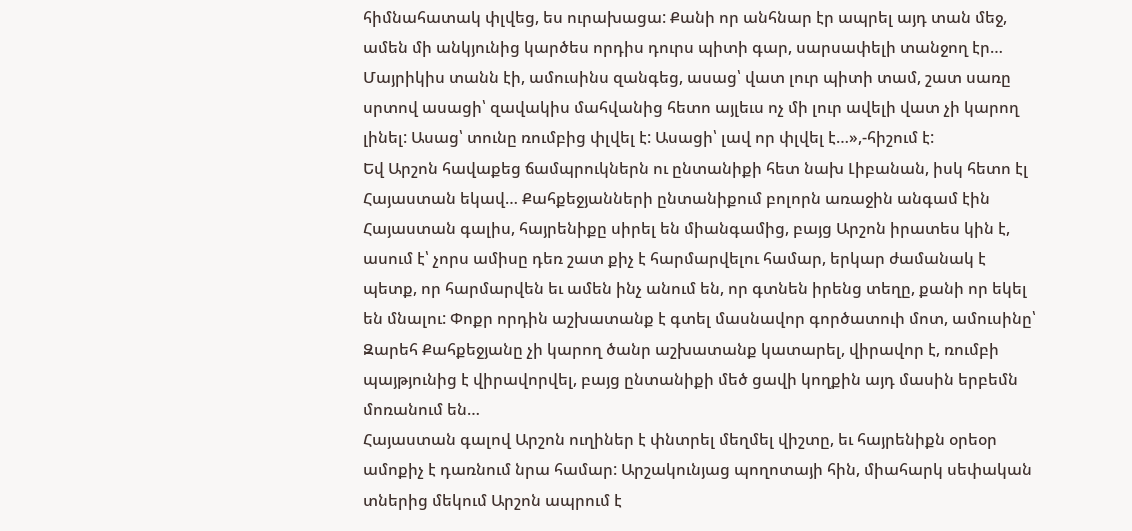հիմնահատակ փլվեց, ես ուրախացա: Քանի որ անհնար էր ապրել այդ տան մեջ, ամեն մի անկյունից կարծես որդիս դուրս պիտի գար, սարսափելի տանջող էր… Մայրիկիս տանն էի, ամուսինս զանգեց, ասաց՝ վատ լուր պիտի տամ, շատ սառը սրտով ասացի՝ զավակիս մահվանից հետո այլեւս ոչ մի լուր ավելի վատ չի կարող լինել: Ասաց՝ տունը ռումբից փլվել է: Ասացի՝ լավ որ փլվել է…»,-հիշում է:
Եվ Արշոն հավաքեց ճամպրուկներն ու ընտանիքի հետ նախ Լիբանան, իսկ հետո էլ Հայաստան եկավ… Քահքեջյանների ընտանիքում բոլորն առաջին անգամ էին Հայաստան գալիս, հայրենիքը սիրել են միանգամից, բայց Արշոն իրատես կին է, ասում է՝ չորս ամիսը դեռ շատ քիչ է հարմարվելու համար, երկար ժամանակ է պետք, որ հարմարվեն եւ ամեն ինչ անում են, որ գտնեն իրենց տեղը, քանի որ եկել են մնալու: Փոքր որդին աշխատանք է գտել մասնավոր գործատուի մոտ, ամուսինը՝ Զարեհ Քահքեջյանը չի կարող ծանր աշխատանք կատարել, վիրավոր է, ռումբի պայթյունից է վիրավորվել, բայց ընտանիքի մեծ ցավի կողքին այդ մասին երբեմն մոռանում են…
Հայաստան գալով Արշոն ուղիներ է փնտրել մեղմել վիշտը, եւ հայրենիքն օրեօր ամոքիչ է դառնում նրա համար: Արշակունյաց պողոտայի հին, միահարկ սեփական տներից մեկում Արշոն ապրում է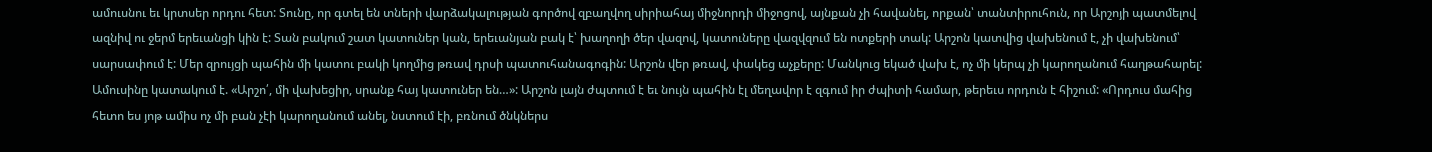ամուսնու եւ կրտսեր որդու հետ: Տունը, որ գտել են տների վարձակալության գործով զբաղվող սիրիահայ միջնորդի միջոցով, այնքան չի հավանել, որքան՝ տանտիրուհուն, որ Արշոյի պատմելով ազնիվ ու ջերմ երեւանցի կին է: Տան բակում շատ կատուներ կան, երեւանյան բակ է՝ խաղողի ծեր վազով, կատուները վազվզում են ոտքերի տակ: Արշոն կատվից վախենում է, չի վախենում՝ սարսափում է: Մեր զրույցի պահին մի կատու բակի կողմից թռավ դրսի պատուհանագոգին: Արշոն վեր թռավ, փակեց աչքերը: Մանկուց եկած վախ է, ոչ մի կերպ չի կարողանում հաղթահարել: Ամուսինը կատակում է. «Արշո՛, մի վախեցիր, սրանք հայ կատուներ են…»: Արշոն լայն ժպտում է եւ նույն պահին էլ մեղավոր է զգում իր ժպիտի համար, թերեւս որդուն է հիշում: «Որդուս մահից հետո ես յոթ ամիս ոչ մի բան չէի կարողանում անել, նստում էի, բռնում ծնկներս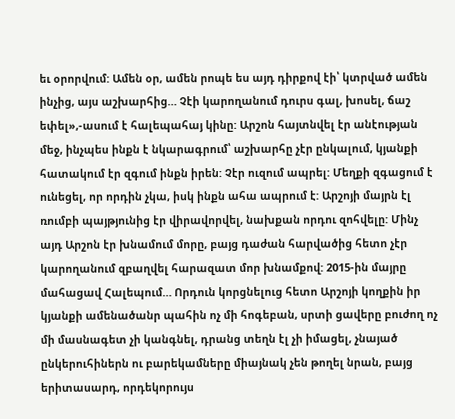եւ օրորվում: Ամեն օր, ամեն րոպե ես այդ դիրքով էի՝ կտրված ամեն ինչից, այս աշխարհից… Չէի կարողանում դուրս գալ, խոսել, ճաշ եփել»,-ասում է հալեպահայ կինը: Արշոն հայտնվել էր անէության մեջ, ինչպես ինքն է նկարագրում՝ աշխարհը չէր ընկալում, կյանքի հատակում էր զգում ինքն իրեն: Չէր ուզում ապրել: Մեղքի զգացում է ունեցել, որ որդին չկա, իսկ ինքն ահա ապրում է: Արշոյի մայրն էլ ռումբի պայթյունից էր վիրավորվել, նախքան որդու զոհվելը: Մինչ այդ Արշոն էր խնամում մորը, բայց դաժան հարվածից հետո չէր կարողանում զբաղվել հարազատ մոր խնամքով: 2015-ին մայրը մահացավ Հալեպում… Որդուն կորցնելուց հետո Արշոյի կողքին իր կյանքի ամենածանր պահին ոչ մի հոգեբան, սրտի ցավերը բուժող ոչ մի մասնագետ չի կանգնել, դրանց տեղն էլ չի իմացել, չնայած ընկերուհիներն ու բարեկամները միայնակ չեն թողել նրան, բայց երիտասարդ, որդեկորույս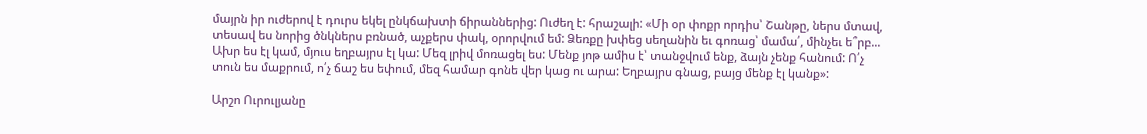մայրն իր ուժերով է դուրս եկել ընկճախտի ճիրաններից: Ուժեղ է: հրաշալի: «Մի օր փոքր որդիս՝ Շանթը, ներս մտավ, տեսավ ես նորից ծնկներս բռնած, աչքերս փակ, օրորվում եմ: Ձեռքը խփեց սեղանին եւ գոռաց՝ մամա՛, մինչեւ ե՞րբ... Ախր ես էլ կամ, մյուս եղբայրս էլ կա: Մեզ լրիվ մոռացել ես: Մենք յոթ ամիս է՝ տանջվում ենք, ձայն չենք հանում: Ո՛չ տուն ես մաքրում, ո՛չ ճաշ ես եփում, մեզ համար գոնե վեր կաց ու արա: Եղբայրս գնաց, բայց մենք էլ կանք»:

Արշո Ուրուլյանը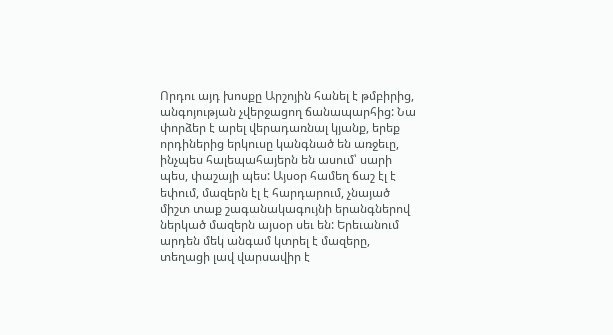Որդու այդ խոսքը Արշոյին հանել է թմբիրից, անգոյության չվերջացող ճանապարհից: Նա փորձեր է արել վերադառնալ կյանք, երեք որդիներից երկուսը կանգնած են առջեւը, ինչպես հալեպահայերն են ասում՝ սարի պես, փաշայի պես: Այսօր համեղ ճաշ էլ է եփում, մազերն էլ է հարդարում, չնայած միշտ տաք շագանակագույնի երանգներով ներկած մազերն այսօր սեւ են: Երեւանում արդեն մեկ անգամ կտրել է մազերը, տեղացի լավ վարսավիր է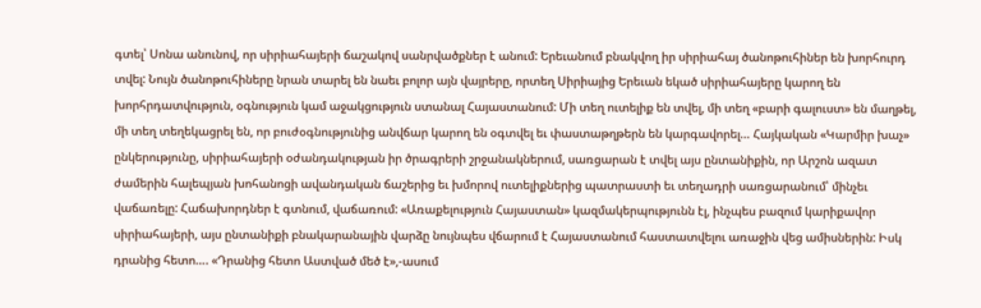գտել՝ Սոնա անունով, որ սիրիահայերի ճաշակով սանրվածքներ է անում: Երեւանում բնակվող իր սիրիահայ ծանոթուհիներ են խորհուրդ տվել: Նույն ծանոթուհիները նրան տարել են նաեւ բոլոր այն վայրերը, որտեղ Սիրիայից Երեւան եկած սիրիահայերը կարող են խորհրդատվություն, օգնություն կամ աջակցություն ստանալ Հայաստանում: Մի տեղ ուտելիք են տվել, մի տեղ «բարի գալուստ» են մաղթել, մի տեղ տեղեկացրել են, որ բուժօգնությունից անվճար կարող են օգտվել եւ փաստաթղթերն են կարգավորել… Հայկական «Կարմիր խաչ» ընկերությունը, սիրիահայերի օժանդակության իր ծրագրերի շրջանակներում, սառցարան է տվել այս ընտանիքին, որ Արշոն ազատ ժամերին հալեպյան խոհանոցի ավանդական ճաշերից եւ խմորով ուտելիքներից պատրաստի եւ տեղադրի սառցարանում՝ մինչեւ վաճառելը: Հաճախորդներ է գտնում, վաճառում: «Առաքելություն Հայաստան» կազմակերպությունն էլ, ինչպես բազում կարիքավոր սիրիահայերի, այս ընտանիքի բնակարանային վարձը նույնպես վճարում է Հայաստանում հաստատվելու առաջին վեց ամիսներին: Իսկ դրանից հետո…. «Դրանից հետո Աստված մեծ է»,-ասում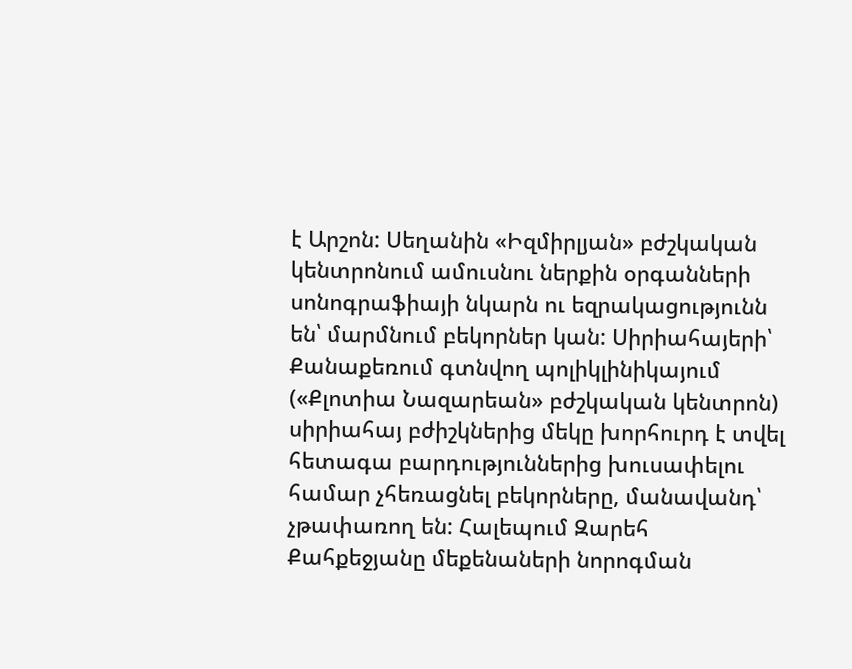է Արշոն: Սեղանին «Իզմիրլյան» բժշկական կենտրոնում ամուսնու ներքին օրգանների սոնոգրաֆիայի նկարն ու եզրակացությունն են՝ մարմնում բեկորներ կան: Սիրիահայերի՝ Քանաքեռում գտնվող պոլիկլինիկայում («Քլոտիա Նազարեան» բժշկական կենտրոն) սիրիահայ բժիշկներից մեկը խորհուրդ է տվել հետագա բարդություններից խուսափելու համար չհեռացնել բեկորները, մանավանդ՝ չթափառող են: Հալեպում Զարեհ Քահքեջյանը մեքենաների նորոգման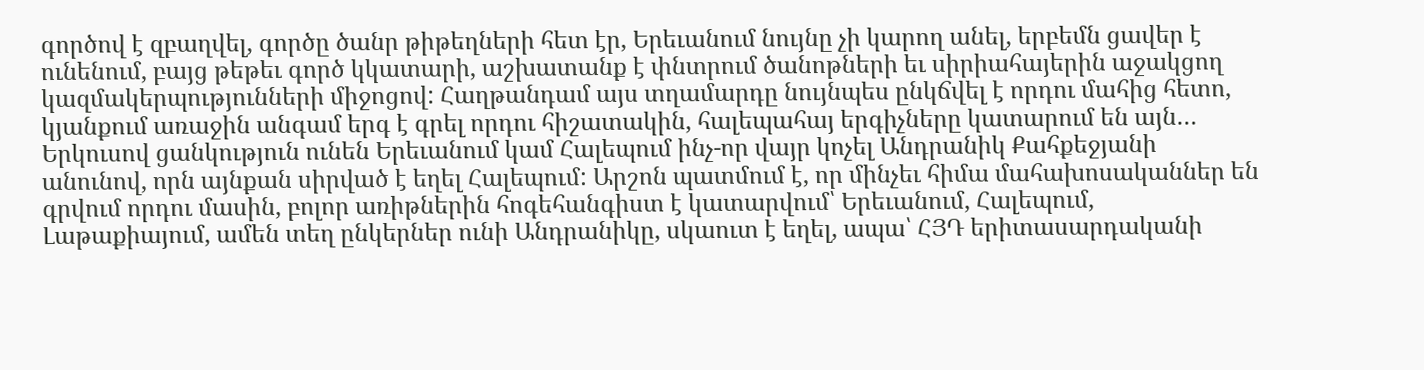գործով է զբաղվել, գործը ծանր թիթեղների հետ էր, Երեւանում նույնը չի կարող անել, երբեմն ցավեր է ունենում, բայց թեթեւ գործ կկատարի, աշխատանք է փնտրում ծանոթների եւ սիրիահայերին աջակցող կազմակերպությունների միջոցով: Հաղթանդամ այս տղամարդը նույնպես ընկճվել է որդու մահից հետո, կյանքում առաջին անգամ երգ է գրել որդու հիշատակին, հալեպահայ երգիչները կատարում են այն… Երկուսով ցանկություն ունեն Երեւանում կամ Հալեպում ինչ-որ վայր կոչել Անդրանիկ Քահքեջյանի անունով, որն այնքան սիրված է եղել Հալեպում: Արշոն պատմում է, որ մինչեւ հիմա մահախոսականներ են գրվում որդու մասին, բոլոր առիթներին հոգեհանգիստ է կատարվում՝ Երեւանում, Հալեպում, Լաթաքիայում, ամեն տեղ ընկերներ ունի Անդրանիկը, սկաուտ է եղել, ապա՝ ՀՅԴ երիտասարդականի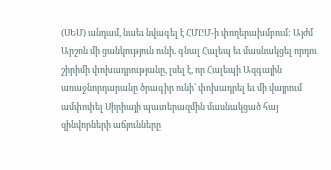(ՍԵՄ) անդամ, նաեւ նվագել է ՀՄԸՄ-ի փողերախմբում: Այժմ Արշոն մի ցանկություն ունի. գնալ Հալեպ եւ մասնակցել որդու շիրիմի փոխադրությանը, լսել է, որ Հալեպի Ազգային առաջնորդարանը ծրագիր ունի՝ փոխադրել եւ մի վայրում ամփոփել Սիրիայի պատերազմին մասնակցած հայ զինվորների աճյունները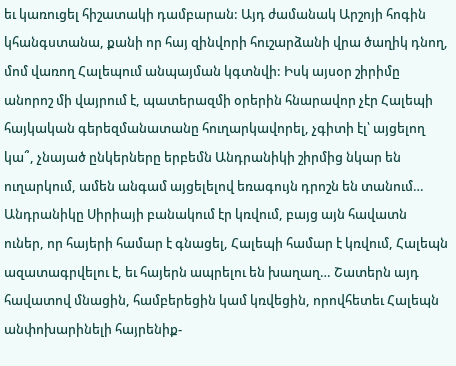եւ կառուցել հիշատակի դամբարան: Այդ ժամանակ Արշոյի հոգին կհանգստանա, քանի որ հայ զինվորի հուշարձանի վրա ծաղիկ դնող, մոմ վառող Հալեպում անպայման կգտնվի: Իսկ այսօր շիրիմը անորոշ մի վայրում է, պատերազմի օրերին հնարավոր չէր Հալեպի հայկական գերեզմանատանը հուղարկավորել, չգիտի էլ՝ այցելող կա՞, չնայած ընկերները երբեմն Անդրանիկի շիրմից նկար են ուղարկում, ամեն անգամ այցելելով եռագույն դրոշն են տանում… Անդրանիկը Սիրիայի բանակում էր կռվում, բայց այն հավատն ուներ, որ հայերի համար է գնացել, Հալեպի համար է կռվում, Հալեպն ազատագրվելու է, եւ հայերն ապրելու են խաղաղ… Շատերն այդ հավատով մնացին, համբերեցին կամ կռվեցին, որովհետեւ Հալեպն անփոխարինելի հայրենիք-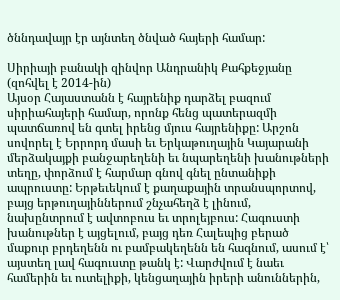ծննդավայր էր այնտեղ ծնված հայերի համար:

Սիրիայի բանակի զինվոր Անդրանիկ Քահքեջյանը (զոհվել է 2014-ին)
Այսօր Հայաստանն է հայրենիք դարձել բազում սիրիահայերի համար, որոնք հենց պատերազմի պատճառով են գտել իրենց մյուս հայրենիքը: Արշոն սովորել է Երրորդ մասի եւ Երկաթուղային Կայարանի մերձակայքի բանջարեղենի եւ նպարեղենի խանութների տեղը, փորձում է հարմար գնով գնել ընտանիքի ապրուստը: Երթեւեկում է քաղաքային տրանսպորտով, բայց երթուղայիններում շնչահեղձ է լինում, նախընտրում է ավտոբուս եւ տրոլեյբուս: Հագուստի խանութներ է այցելում, բայց դեռ Հալեպից բերած մաքուր բրդեղենն ու բամբակեղենն են հագնում, ասում է՝ այստեղ լավ հագուստը թանկ է: Վարժվում է նաեւ համերին եւ ուտելիքի, կենցաղային իրերի անուններին,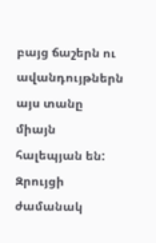բայց ճաշերն ու ավանդույթներն այս տանը միայն հալեպյան են:
Զրույցի ժամանակ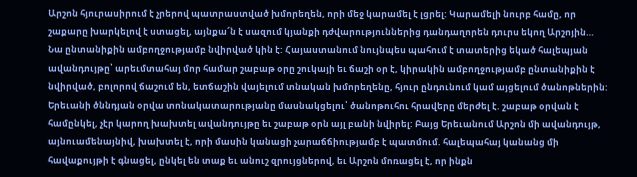Արշոն հյուրասիրում է չրերով պատրաստված խմորեղեն, որի մեջ կարամել է լցրել: Կարամելի նուրբ համը, որ շաքարը խարկելով է ստացել, այնքա՜ն է սազում կյանքի դժվարություններից դանդաղորեն դուրս եկող Արշոյին… Նա ընտանիքին ամբողջությամբ նվիրված կին է: Հայաստանում նույնպես պահում է տատերից եկած հալեպյան ավանդույթը՝ արեւմտահայ մոր համար շաբաթ օրը շուկայի եւ ճաշի օր է, կիրակին ամբողջությամբ ընտանիքին է նվիրված, բոլորով ճաշում են, ետճաշին վայելում տնական խմորեղենը, հյուր ընդունում կամ այցելում ծանոթներին: Երեւանի ծննդյան օրվա տոնակատարությանը մասնակցելու՝ ծանոթուհու հրավերը մերժել է. շաբաթ օրվան է համընկել, չէր կարող խախտել ավանդույթը եւ շաբաթ օրն այլ բանի նվիրել: Բայց Երեւանում Արշոն մի ավանդույթ, այնուամենայնիվ, խախտել է, որի մասին կանացի չարաճճիությամբ է պատմում. հալեպահայ կանանց մի հավաքույթի է գնացել, ընկել են տաք եւ անուշ զրույցներով, եւ Արշոն մոռացել է, որ ինքն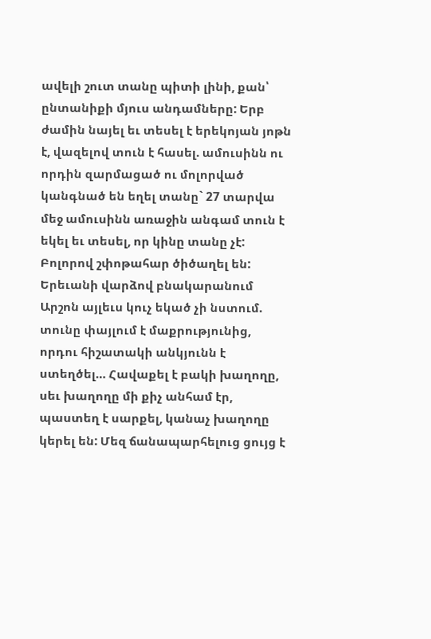ավելի շուտ տանը պիտի լինի, քան՝ ընտանիքի մյուս անդամները: Երբ ժամին նայել եւ տեսել է երեկոյան յոթն է, վազելով տուն է հասել. ամուսինն ու որդին զարմացած ու մոլորված կանգնած են եղել տանը` 27 տարվա մեջ ամուսինն առաջին անգամ տուն է եկել եւ տեսել, որ կինը տանը չէ: Բոլորով շփոթահար ծիծաղել են:
Երեւանի վարձով բնակարանում Արշոն այլեւս կուչ եկած չի նստում. տունը փայլում է մաքրությունից, որդու հիշատակի անկյունն է ստեղծել… Հավաքել է բակի խաղողը, սեւ խաղողը մի քիչ անհամ էր, պաստեղ է սարքել, կանաչ խաղողը կերել են: Մեզ ճանապարհելուց ցույց է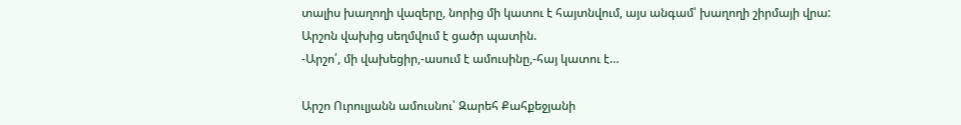տալիս խաղողի վազերը, նորից մի կատու է հայտնվում, այս անգամ՝ խաղողի շիրմայի վրա: Արշոն վախից սեղմվում է ցածր պատին.
-Արշո՛, մի վախեցիր,-ասում է ամուսինը,-հայ կատու է…

Արշո Ուրուլյանն ամուսնու՝ Զարեհ Քահքեջյանի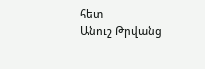հետ
Անուշ Թրվանց